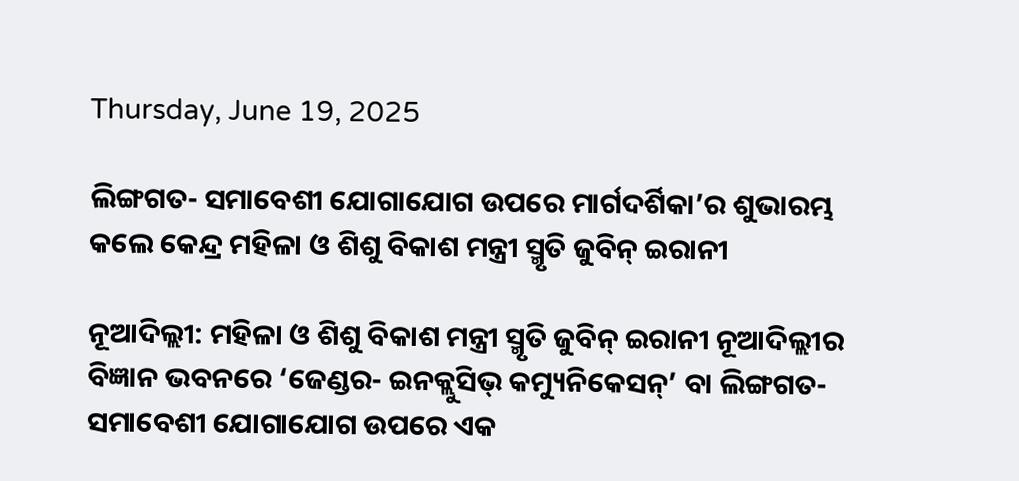Thursday, June 19, 2025

ଲିଙ୍ଗଗତ- ସମାବେଶୀ ଯୋଗାଯୋଗ ଉପରେ ମାର୍ଗଦର୍ଶିକା’ର ଶୁଭାରମ୍ଭ କଲେ କେନ୍ଦ୍ର ମହିଳା ଓ ଶିଶୁ ବିକାଶ ମନ୍ତ୍ରୀ ସ୍ମୃତି ଜୁବିନ୍ ଇରାନୀ

ନୂଆଦିଲ୍ଲୀ: ମହିଳା ଓ ଶିଶୁ ବିକାଶ ମନ୍ତ୍ରୀ ସ୍ମୃତି ଜୁବିନ୍ ଇରାନୀ ନୂଆଦିଲ୍ଲୀର ବିଜ୍ଞାନ ଭବନରେ ‘ଜେଣ୍ଡର- ଇନକ୍ଲୁସିଭ୍ କମ୍ୟୁନିକେସନ୍’ ବା ଲିଙ୍ଗଗତ- ସମାବେଶୀ ଯୋଗାଯୋଗ ଉପରେ ଏକ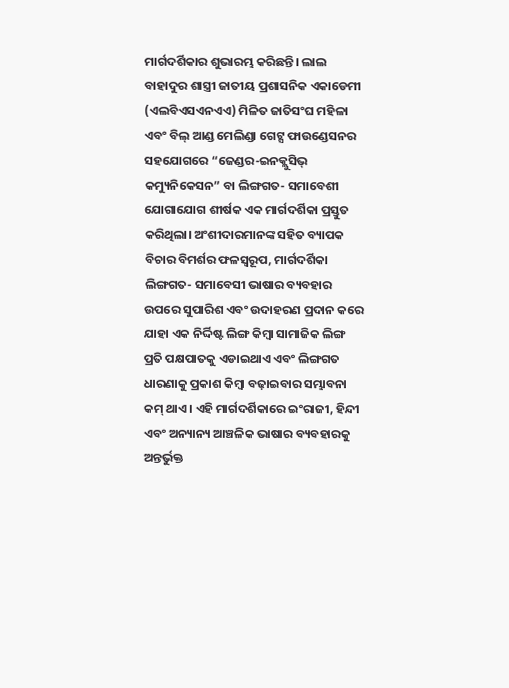ମାର୍ଗଦର୍ଶିକାର ଶୁଭାରମ୍ଭ କରିଛନ୍ତି। ଲାଲ ବାହାଦୁର ଶାସ୍ତ୍ରୀ ଜାତୀୟ ପ୍ରଶାସନିକ ଏକାଡେମୀ (ଏଲବିଏସଏନଏଏ) ମିଳିତ ଜାତିସଂଘ ମହିଳା ଏବଂ ବିଲ୍ ଆଣ୍ଡ ମେଲିଣ୍ଡା ଗେଟ୍ସ ଫାଉଣ୍ଡେସନର ସହଯୋଗରେ “ଜେଣ୍ଡର-ଇନକ୍ଲୁସିଭ୍ କମ୍ୟୁନିକେସନ” ବା ଲିଙ୍ଗଗତ- ସମାବେଶୀ ଯୋଗାଯୋଗ ଶୀର୍ଷକ ଏକ ମାର୍ଗଦର୍ଶିକା ପ୍ରସ୍ତୁତ କରିଥିଲା। ଅଂଶୀଦାରମାନଙ୍କ ସହିତ ବ୍ୟାପକ ବିଚାର ବିମର୍ଶର ଫଳସ୍ୱରୂପ, ମାର୍ଗଦର୍ଶିକା ଲିଙ୍ଗଗତ- ସମାବେସୀ ଭାଷାର ବ୍ୟବହାର ଉପରେ ସୁପାରିଶ ଏବଂ ଉଦାହରଣ ପ୍ରଦାନ କରେ ଯାହା ଏକ ନିର୍ଦ୍ଦିଷ୍ଟ ଲିଙ୍ଗ କିମ୍ବା ସାମାଜିକ ଲିଙ୍ଗ ପ୍ରତି ପକ୍ଷପାତକୁ ଏଡାଇଥାଏ ଏବଂ ଲିଙ୍ଗଗତ ଧାରଣାକୁ ପ୍ରକାଶ କିମ୍ବା ବଢ଼ାଇବାର ସମ୍ଭାବନା କମ୍ ଥାଏ। ଏହି ମାର୍ଗଦର୍ଶିକାରେ ଇଂରାଜୀ, ହିନ୍ଦୀ ଏବଂ ଅନ୍ୟାନ୍ୟ ଆଞ୍ଚଳିକ ଭାଷାର ବ୍ୟବହାରକୁ ଅନ୍ତର୍ଭୁକ୍ତ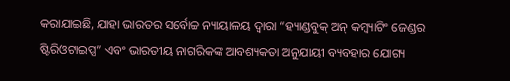କରାଯାଇଛି, ଯାହା ଭାରତର ସର୍ବୋଚ୍ଚ ନ୍ୟାୟାଳୟ ଦ୍ୱାରା “ହ୍ୟାଣ୍ଡବୁକ୍ ଅନ୍ କମ୍ବ୍ୟାଟିଂ ଜେଣ୍ଡର ଷ୍ଟିରିଓଟାଇପ୍ସ” ଏବଂ ଭାରତୀୟ ନାଗରିକଙ୍କ ଆବଶ୍ୟକତା ଅନୁଯାୟୀ ବ୍ୟବହାର ଯୋଗ୍ୟ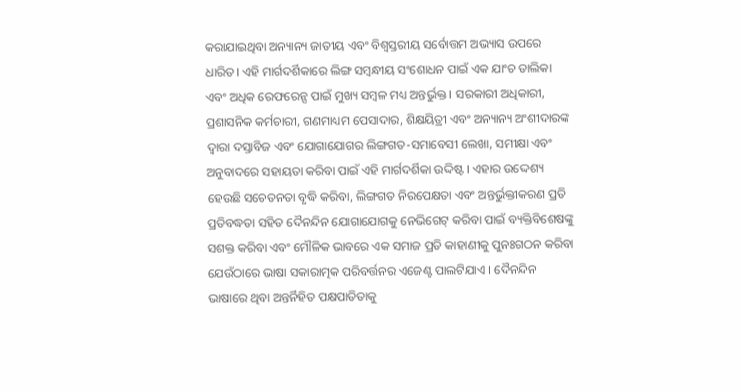କରାଯାଇଥିବା ଅନ୍ୟାନ୍ୟ ଜାତୀୟ ଏବଂ ବିଶ୍ୱସ୍ତରୀୟ ସର୍ବୋତ୍ତମ ଅଭ୍ୟାସ ଉପରେ ଧାରିତ। ଏହି ମାର୍ଗଦର୍ଶିକାରେ ଲିଙ୍ଗ ସମ୍ବନ୍ଧୀୟ ସଂଶୋଧନ ପାଇଁ ଏକ ଯାଂଚ ତାଲିକା ଏବଂ ଅଧିକ ରେଫରେନ୍ସ ପାଇଁ ମୁଖ୍ୟ ସମ୍ବଳ ମଧ୍ୟ ଅନ୍ତର୍ଭୁକ୍ତ । ସରକାରୀ ଅଧିକାରୀ, ପ୍ରଶାସନିକ କର୍ମଚାରୀ, ଗଣମାଧ୍ୟମ ପେସାଦାର, ଶିକ୍ଷୟିତ୍ରୀ ଏବଂ ଅନ୍ୟାନ୍ୟ ଅଂଶୀଦାରଙ୍କ ଦ୍ୱାରା ଦସ୍ତାବିଜ ଏବଂ ଯୋଗାଯୋଗର ଲିଙ୍ଗଗତ-ସମାବେସୀ ଲେଖା, ସମୀକ୍ଷା ଏବଂ ଅନୁବାଦରେ ସହାୟତା କରିବା ପାଇଁ ଏହି ମାର୍ଗଦର୍ଶିକା ଉଦ୍ଦିଷ୍ଟ । ଏହାର ଉଦ୍ଦେଶ୍ୟ ହେଉଛି ସଚେତନତା ବୃଦ୍ଧି କରିବା, ଲିଙ୍ଗଗତ ନିରପେକ୍ଷତା ଏବଂ ଅନ୍ତର୍ଭୁକ୍ତୀକରଣ ପ୍ରତି ପ୍ରତିବଦ୍ଧତା ସହିତ ଦୈନନ୍ଦିନ ଯୋଗାଯୋଗକୁ ନେଭିଗେଟ୍ କରିବା ପାଇଁ ବ୍ୟକ୍ତିବିଶେଷଙ୍କୁ ସଶକ୍ତ କରିବା ଏବଂ ମୌଳିକ ଭାବରେ ଏକ ସମାଜ ପ୍ରତି କାହାଣୀକୁ ପୁନଃଗଠନ କରିବା ଯେଉଁଠାରେ ଭାଷା ସକାରାତ୍ମକ ପରିବର୍ତ୍ତନର ଏଜେଣ୍ଟ ପାଲଟିଯାଏ । ଦୈନନ୍ଦିନ ଭାଷାରେ ଥିବା ଅନ୍ତର୍ନିହିତ ପକ୍ଷପାତିତାକୁ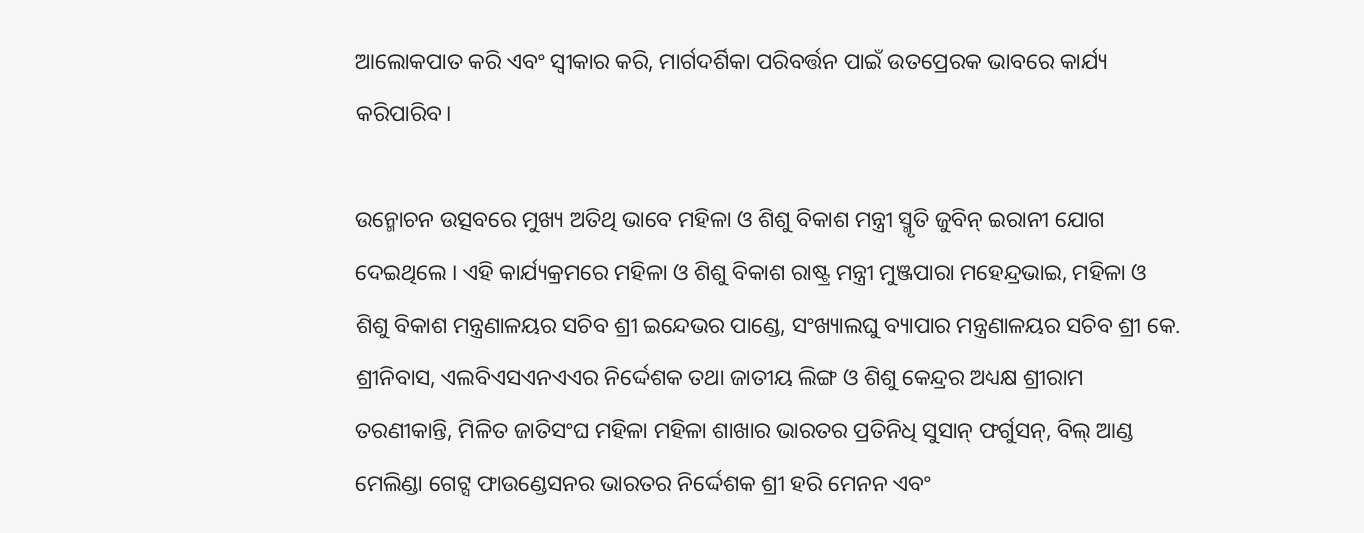ଆଲୋକପାତ କରି ଏବଂ ସ୍ୱୀକାର କରି, ମାର୍ଗଦର୍ଶିକା ପରିବର୍ତ୍ତନ ପାଇଁ ଉତପ୍ରେରକ ଭାବରେ କାର୍ଯ୍ୟ କରିପାରିବ।

ଉନ୍ମୋଚନ ଉତ୍ସବରେ ମୁଖ୍ୟ ଅତିଥି ଭାବେ ମହିଳା ଓ ଶିଶୁ ବିକାଶ ମନ୍ତ୍ରୀ ସ୍ମୃତି ଜୁବିନ୍ ଇରାନୀ ଯୋଗ ଦେଇଥିଲେ । ଏହି କାର୍ଯ୍ୟକ୍ରମରେ ମହିଳା ଓ ଶିଶୁ ବିକାଶ ରାଷ୍ଟ୍ର ମନ୍ତ୍ରୀ ମୁଞ୍ଜପାରା ମହେନ୍ଦ୍ରଭାଇ, ମହିଳା ଓ ଶିଶୁ ବିକାଶ ମନ୍ତ୍ରଣାଳୟର ସଚିବ ଶ୍ରୀ ଇନ୍ଦେଭର ପାଣ୍ଡେ, ସଂଖ୍ୟାଲଘୁ ବ୍ୟାପାର ମନ୍ତ୍ରଣାଳୟର ସଚିବ ଶ୍ରୀ କେ. ଶ୍ରୀନିବାସ, ଏଲବିଏସଏନଏଏର ନିର୍ଦ୍ଦେଶକ ତଥା ଜାତୀୟ ଲିଙ୍ଗ ଓ ଶିଶୁ କେନ୍ଦ୍ରର ଅଧ୍ୟକ୍ଷ ଶ୍ରୀରାମ ତରଣୀକାନ୍ତି, ମିଳିତ ଜାତିସଂଘ ମହିଳା ମହିଳା ଶାଖାର ଭାରତର ପ୍ରତିନିଧି ସୁସାନ୍ ଫର୍ଗୁସନ୍, ବିଲ୍ ଆଣ୍ଡ ମେଲିଣ୍ଡା ଗେଟ୍ସ ଫାଉଣ୍ଡେସନର ଭାରତର ନିର୍ଦ୍ଦେଶକ ଶ୍ରୀ ହରି ମେନନ ଏବଂ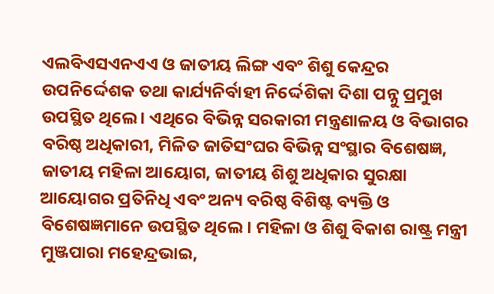ଏଲବିଏସଏନଏଏ ଓ ଜାତୀୟ ଲିଙ୍ଗ ଏବଂ ଶିଶୁ କେନ୍ଦ୍ରର ଉପନିର୍ଦ୍ଦେଶକ ତଥା କାର୍ଯ୍ୟନିର୍ବାହୀ ନିର୍ଦ୍ଦେଶିକା ଦିଶା ପନ୍ନୁ ପ୍ରମୁଖ ଉପସ୍ଥିତ ଥିଲେ । ଏଥିରେ ବିଭିନ୍ନ ସରକାରୀ ମନ୍ତ୍ରଣାଳୟ ଓ ବିଭାଗର ବରିଷ୍ଠ ଅଧିକାରୀ, ମିଳିତ ଜାତିସଂଘର ବିଭିନ୍ନ ସଂସ୍ଥାର ବିଶେଷଜ୍ଞ, ଜାତୀୟ ମହିଳା ଆୟୋଗ, ଜାତୀୟ ଶିଶୁ ଅଧିକାର ସୁରକ୍ଷା ଆୟୋଗର ପ୍ରତିନିଧି ଏବଂ ଅନ୍ୟ ବରିଷ୍ଠ ବିଶିଷ୍ଟ ବ୍ୟକ୍ତି ଓ ବିଶେଷଜ୍ଞମାନେ ଉପସ୍ଥିତ ଥିଲେ। ମହିଳା ଓ ଶିଶୁ ବିକାଶ ରାଷ୍ଟ୍ର ମନ୍ତ୍ରୀ ମୁଞ୍ଜପାରା ମହେନ୍ଦ୍ରଭାଇ,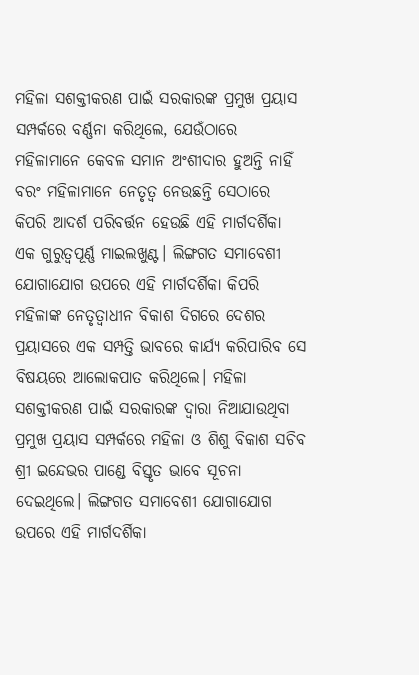ମହିଳା ସଶକ୍ତୀକରଣ ପାଇଁ ସରକାରଙ୍କ ପ୍ରମୁଖ ପ୍ରୟାସ ସମ୍ପର୍କରେ ବର୍ଣ୍ଣନା କରିଥିଲେ, ଯେଉଁଠାରେ ମହିଳାମାନେ କେବଳ ସମାନ ଅଂଶୀଦାର ହୁଅନ୍ତି ନାହିଁ ବରଂ ମହିଳାମାନେ ନେତୃତ୍ୱ ନେଉଛନ୍ତି ସେଠାରେ କିପରି ଆଦର୍ଶ ପରିବର୍ତ୍ତନ ହେଉଛି ଏହି ମାର୍ଗଦର୍ଶିକା ଏକ ଗୁରୁତ୍ୱପୂର୍ଣ୍ଣ ମାଇଲଖୁଣ୍ଟ। ଲିଙ୍ଗଗତ ସମାବେଶୀ ଯୋଗାଯୋଗ ଉପରେ ଏହି ମାର୍ଗଦର୍ଶିକା କିପରି ମହିଳାଙ୍କ ନେତୃତ୍ୱାଧୀନ ବିକାଶ ଦିଗରେ ଦେଶର ପ୍ରୟାସରେ ଏକ ସମ୍ପତ୍ତି ଭାବରେ କାର୍ଯ୍ୟ କରିପାରିବ ସେ ବିଷୟରେ ଆଲୋକପାତ କରିଥିଲେ। ମହିଳା ସଶକ୍ତୀକରଣ ପାଇଁ ସରକାରଙ୍କ ଦ୍ୱାରା ନିଆଯାଉଥିବା ପ୍ରମୁଖ ପ୍ରୟାସ ସମ୍ପର୍କରେ ମହିଳା ଓ ଶିଶୁ ବିକାଶ ସଚିବ ଶ୍ରୀ ଇନ୍ଦେଭର ପାଣ୍ଡେ ବିସ୍ତୃତ ଭାବେ ସୂଚନା ଦେଇଥିଲେ। ଲିଙ୍ଗଗତ ସମାବେଶୀ ଯୋଗାଯୋଗ ଉପରେ ଏହି ମାର୍ଗଦର୍ଶିକା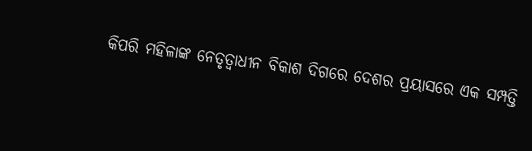କିପରି ମହିଳାଙ୍କ ନେତୃତ୍ୱାଧୀନ ବିକାଶ ଦିଗରେ ଦେଶର ପ୍ରୟାସରେ ଏକ ସମ୍ପତ୍ତି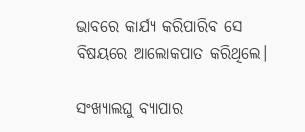ଭାବରେ କାର୍ଯ୍ୟ କରିପାରିବ ସେ ବିଷୟରେ ଆଲୋକପାତ କରିଥିଲେ।

ସଂଖ୍ୟାଲଘୁ ବ୍ୟାପାର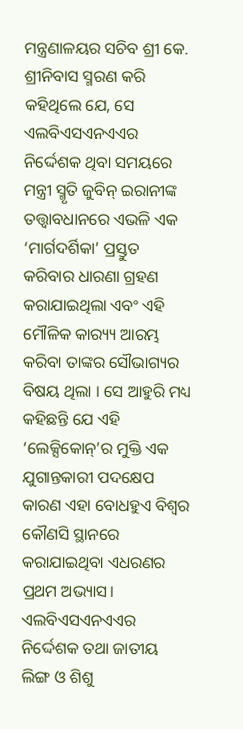ମନ୍ତ୍ରଣାଳୟର ସଚିବ ଶ୍ରୀ କେ. ଶ୍ରୀନିବାସ ସ୍ମରଣ କରି କହିଥିଲେ ଯେ, ସେ ଏଲବିଏସଏନଏଏର ନିର୍ଦ୍ଦେଶକ ଥିବା ସମୟରେ ମନ୍ତ୍ରୀ ସ୍ମୃତି ଜୁବିନ୍ ଇରାନୀଙ୍କ ତତ୍ତ୍ୱାବଧାନରେ ଏଭଳି ଏକ ‘ମାର୍ଗଦର୍ଶିକା’ ପ୍ରସ୍ତୁତ କରିବାର ଧାରଣା ଗ୍ରହଣ କରାଯାଇଥିଲା ଏବଂ ଏହି ମୌଳିକ କାର‌୍ୟ୍ୟ ଆରମ୍ଭ କରିବା ତାଙ୍କର ସୌଭାଗ୍ୟର ବିଷୟ ଥିଲା । ସେ ଆହୁରି ମଧ୍ୟ କହିଛନ୍ତି ଯେ ଏହି ‘ଲେକ୍ସିକୋନ୍’ର ମୁକ୍ତି ଏକ ଯୁଗାନ୍ତକାରୀ ପଦକ୍ଷେପ କାରଣ ଏହା ବୋଧହୁଏ ବିଶ୍ୱର କୌଣସି ସ୍ଥାନରେ କରାଯାଇଥିବା ଏଧରଣର ପ୍ରଥମ ଅଭ୍ୟାସ। ଏଲବିଏସଏନଏଏର ନିର୍ଦ୍ଦେଶକ ତଥା ଜାତୀୟ ଲିଙ୍ଗ ଓ ଶିଶୁ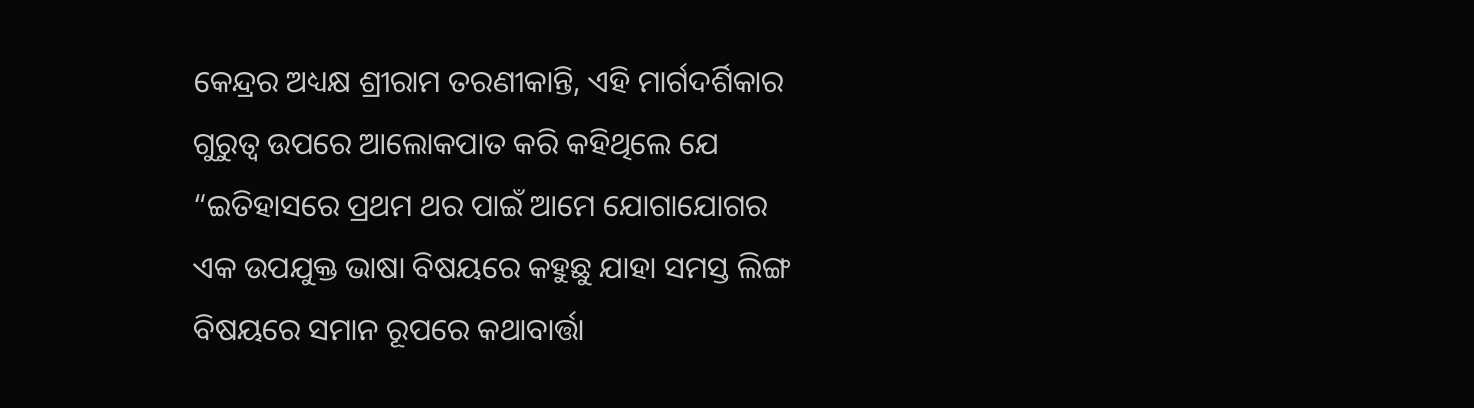କେନ୍ଦ୍ରର ଅଧ୍ୟକ୍ଷ ଶ୍ରୀରାମ ତରଣୀକାନ୍ତି, ଏହି ମାର୍ଗଦର୍ଶିକାର ଗୁରୁତ୍ୱ ଉପରେ ଆଲୋକପାତ କରି କହିଥିଲେ ଯେ “ଇତିହାସରେ ପ୍ରଥମ ଥର ପାଇଁ ଆମେ ଯୋଗାଯୋଗର ଏକ ଉପଯୁକ୍ତ ଭାଷା ବିଷୟରେ କହୁଛୁ ଯାହା ସମସ୍ତ ଲିଙ୍ଗ ବିଷୟରେ ସମାନ ରୂପରେ କଥାବାର୍ତ୍ତା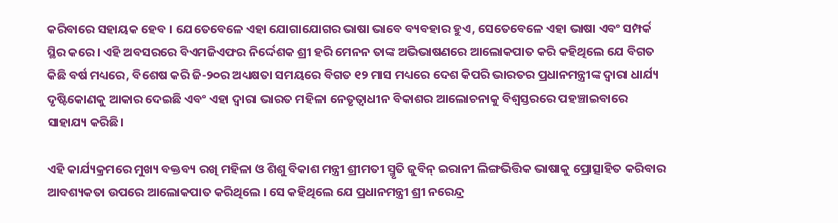କରିବାରେ ସହାୟକ ହେବ । ଯେତେବେଳେ ଏହା ଯୋଗାଯୋଗର ଭାଷା ଭାବେ ବ୍ୟବହାର ହୁଏ, ସେତେବେଳେ ଏହା ଭାଷା ଏବଂ ସମ୍ପର୍କ ସ୍ଥିର କରେ। ଏହି ଅବସରରେ ବିଏମଜିଏଫର ନିର୍ଦ୍ଦେଶକ ଶ୍ରୀ ହରି ମେନନ ତାଙ୍କ ଅଭିଭାଷଣରେ ଆଲୋକପାତ କରି କହିଥିଲେ ଯେ ବିଗତ କିଛି ବର୍ଷ ମଧ୍ୟରେ, ବିଶେଷ କରି ଜି-୨୦ର ଅଧ୍ୟକ୍ଷତା ସମୟରେ ବିଗତ ୧୨ ମାସ ମଧ୍ୟରେ ଦେଶ କିପରି ଭାରତର ପ୍ରଧାନମନ୍ତ୍ରୀଙ୍କ ଦ୍ୱାରା ଧାର୍ଯ୍ୟ ଦୃଷ୍ଟିକୋଣକୁ ଆକାର ଦେଇଛି ଏବଂ ଏହା ଦ୍ୱାରା ଭାରତ ମହିଳା ନେତୃତ୍ୱାଧୀନ ବିକାଶର ଆଲୋଚନାକୁ ବିଶ୍ୱସ୍ତରରେ ପହଞ୍ଚାଇବାରେ ସାହାଯ୍ୟ କରିଛି।

ଏହି କାର୍ଯ୍ୟକ୍ରମରେ ମୁଖ୍ୟ ବକ୍ତବ୍ୟ ରଖି ମହିଳା ଓ ଶିଶୁ ବିକାଶ ମନ୍ତ୍ରୀ ଶ୍ରୀମତୀ ସ୍ମୃତି ଜୁବିନ୍ ଇରାନୀ ଲିଙ୍ଗଭିତ୍ତିକ ଭାଷାକୁ ପ୍ରୋତ୍ସାହିତ କରିବାର ଆବଶ୍ୟକତା ଉପରେ ଆଲୋକପାତ କରିଥିଲେ । ସେ କହିଥିଲେ ଯେ ପ୍ରଧାନମନ୍ତ୍ରୀ ଶ୍ରୀ ନରେନ୍ଦ୍ର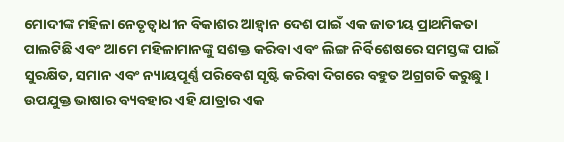ମୋଦୀଙ୍କ ମହିଳା ନେତୃତ୍ୱାଧୀନ ବିକାଶର ଆହ୍ୱାନ ଦେଶ ପାଇଁ ଏକ ଜାତୀୟ ପ୍ରାଥମିକତା ପାଲଟିଛି ଏବଂ ଆମେ ମହିଳାମାନଙ୍କୁ ସଶକ୍ତ କରିବା ଏବଂ ଲିଙ୍ଗ ନିର୍ବିଶେଷରେ ସମସ୍ତଙ୍କ ପାଇଁ ସୁରକ୍ଷିତ, ସମାନ ଏବଂ ନ୍ୟାୟପୂର୍ଣ୍ଣ ପରିବେଶ ସୃଷ୍ଟି କରିବା ଦିଗରେ ବହୁତ ଅଗ୍ରଗତି କରୁଛୁ । ଉପଯୁକ୍ତ ଭାଷାର ବ୍ୟବହାର ଏହି ଯାତ୍ରାର ଏକ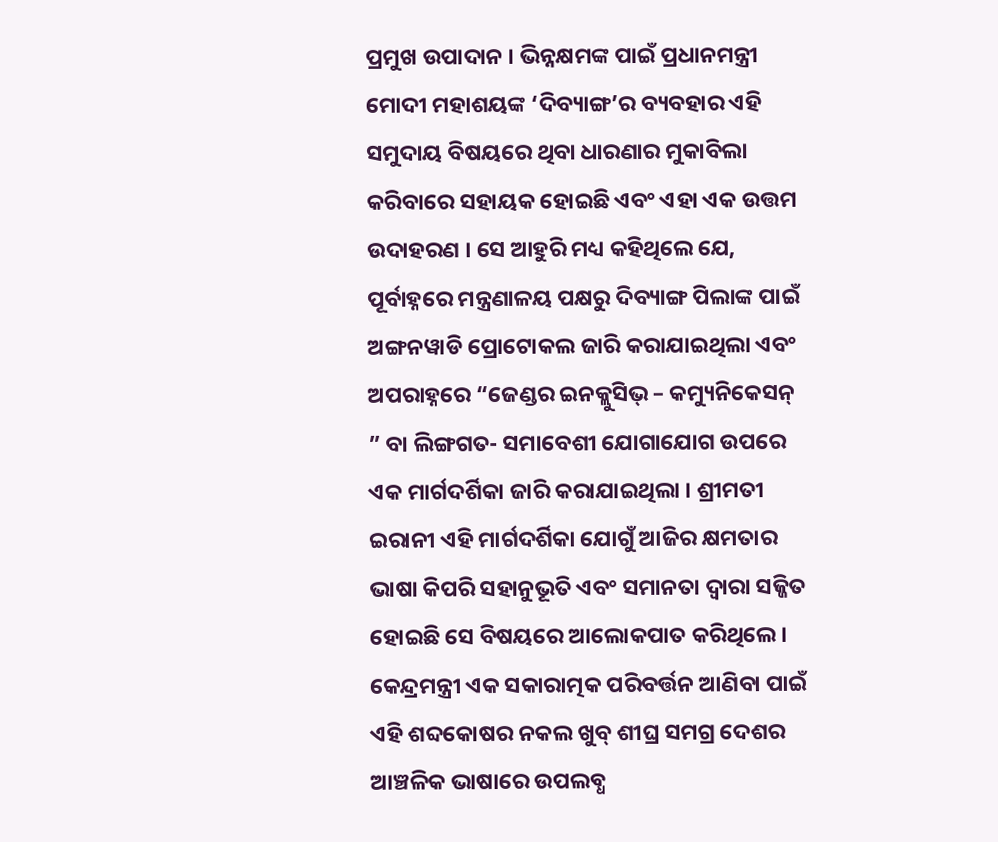ପ୍ରମୁଖ ଉପାଦାନ । ଭିନ୍ନକ୍ଷମଙ୍କ ପାଇଁ ପ୍ରଧାନମନ୍ତ୍ରୀ ମୋଦୀ ମହାଶୟଙ୍କ ‘ଦିବ୍ୟାଙ୍ଗ’ର ବ୍ୟବହାର ଏହି ସମୁଦାୟ ବିଷୟରେ ଥିବା ଧାରଣାର ମୁକାବିଲା କରିବାରେ ସହାୟକ ହୋଇଛି ଏବଂ ଏହା ଏକ ଉତ୍ତମ ଉଦାହରଣ । ସେ ଆହୁରି ମଧ୍ୟ କହିଥିଲେ ଯେ, ପୂର୍ବାହ୍ନରେ ମନ୍ତ୍ରଣାଳୟ ପକ୍ଷରୁ ଦିବ୍ୟାଙ୍ଗ ପିଲାଙ୍କ ପାଇଁ ଅଙ୍ଗନୱାଡି ପ୍ରୋଟୋକଲ ଜାରି କରାଯାଇଥିଲା ଏବଂ ଅପରାହ୍ନରେ “ଜେଣ୍ଡର ଇନକ୍ଲୁସିଭ୍ – କମ୍ୟୁନିକେସନ୍ ” ବା ଲିଙ୍ଗଗତ- ସମାବେଶୀ ଯୋଗାଯୋଗ ଉପରେ ଏକ ମାର୍ଗଦର୍ଶିକା ଜାରି କରାଯାଇଥିଲା । ଶ୍ରୀମତୀ ଇରାନୀ ଏହି ମାର୍ଗଦର୍ଶିକା ଯୋଗୁଁ ଆଜିର କ୍ଷମତାର ଭାଷା କିପରି ସହାନୁଭୂତି ଏବଂ ସମାନତା ଦ୍ୱାରା ସଜ୍ଜିତ ହୋଇଛି ସେ ବିଷୟରେ ଆଲୋକପାତ କରିଥିଲେ। କେନ୍ଦ୍ରମନ୍ତ୍ରୀ ଏକ ସକାରାତ୍ମକ ପରିବର୍ତ୍ତନ ଆଣିବା ପାଇଁ ଏହି ଶବ୍ଦକୋଷର ନକଲ ଖୁବ୍ ଶୀଘ୍ର ସମଗ୍ର ଦେଶର ଆଞ୍ଚଳିକ ଭାଷାରେ ଉପଲବ୍ଧ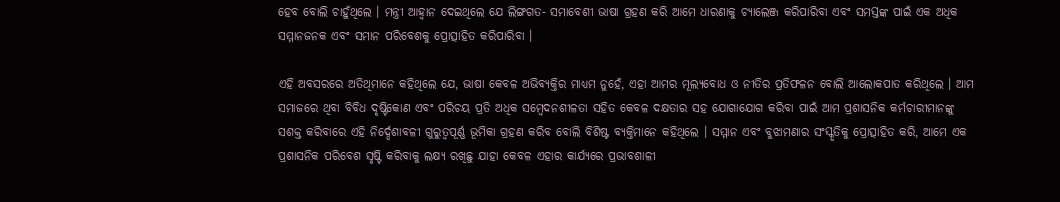ହେବ ବୋଲି ଚାହୁଁଥିଲେ । ମନ୍ତ୍ରୀ ଆହ୍ୱାନ ଦେଇଥିଲେ ଯେ ଲିଙ୍ଗଗତ- ସମାବେଶୀ ଭାଷା ଗ୍ରହଣ କରି ଆମେ ଧାରଣାକୁ ଚ୍ୟାଲେଞ୍ଜ କରିପାରିବା ଏବଂ ସମସ୍ତଙ୍କ ପାଇଁ ଏକ ଅଧିକ ସମ୍ମାନଜନକ ଏବଂ ସମାନ ପରିବେଶକୁ ପ୍ରୋତ୍ସାହିତ କରିପାରିବା ।

ଏହି ଅବସରରେ ଅତିଥିମାନେ କହିଥିଲେ ଯେ, ଭାଷା କେବଳ ଅଭିବ୍ୟକ୍ତିର ମାଧ୍ୟମ ନୁହେଁ, ଏହା ଆମର ମୂଲ୍ୟବୋଧ ଓ ନୀତିର ପ୍ରତିଫଳନ ବୋଲି ଆଲୋକପାତ କରିଥିଲେ । ଆମ ସମାଜରେ ଥିବା ବିବିଧ ଦୃଷ୍ଟିକୋଣ ଏବଂ ପରିଚୟ ପ୍ରତି ଅଧିକ ସମ୍ବେଦନଶୀଳତା ସହିତ କେବଳ ଦକ୍ଷତାର ସହ ଯୋଗାଯୋଗ କରିବା ପାଇଁ ଆମ ପ୍ରଶାସନିକ କର୍ମଚାରୀମାନଙ୍କୁ ସଶକ୍ତ କରିବାରେ ଏହି ନିର୍ଦ୍ଦେଶାବଳୀ ଗୁରୁତ୍ୱପୂର୍ଣ୍ଣ ଭୂମିକା ଗ୍ରହଣ କରିବ ବୋଲି ବିଶିଷ୍ଟ ବ୍ୟକ୍ତିମାନେ କହିଥିଲେ । ସମ୍ମାନ ଏବଂ ବୁଝାମଣାର ସଂସ୍କୃତିକୁ ପ୍ରୋତ୍ସାହିତ କରି, ଆମେ ଏକ ପ୍ରଶାସନିକ ପରିବେଶ ସୃଷ୍ଟି କରିବାକୁ ଲକ୍ଷ୍ୟ ରଖିଛୁ ଯାହା କେବଳ ଏହାର ‌କାର୍ଯ୍ୟରେ ପ୍ରଭାବଶାଳୀ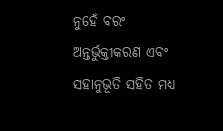ନୁହେଁ ବରଂ ଅନ୍ତର୍ଭୁକ୍ତୀକରଣ ଏବଂ ସହାନୁଭୂତି ସହିତ ମଧ୍ୟ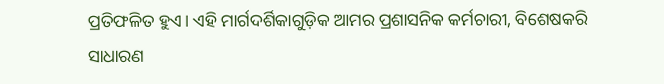ପ୍ରତିଫଳିତ ହୁଏ। ଏହି ମାର୍ଗଦର୍ଶିକାଗୁଡ଼ିକ ଆମର ପ୍ରଶାସନିକ କର୍ମଚାରୀ, ବିଶେଷକରି ସାଧାରଣ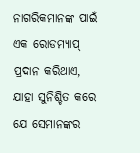ନାଗରିକମାନଙ୍କ ପାଇଁ ଏକ ରୋଡମ୍ୟାପ୍ ପ୍ରଦାନ କରିଥାଏ, ଯାହା ସୁନିଶ୍ଚିତ କରେ ଯେ ସେମାନଙ୍କର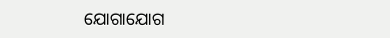ଯୋଗାଯୋଗ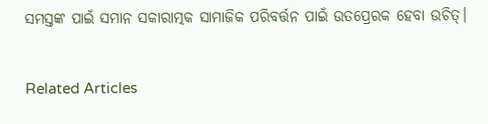ସମସ୍ତଙ୍କ ପାଇଁ ସମାନ ସକାରାତ୍ମକ ସାମାଜିକ ପରିବର୍ତ୍ତନ ପାଇଁ ଉତପ୍ରେରକ ହେବା ଉଚିତ୍।

Related Articles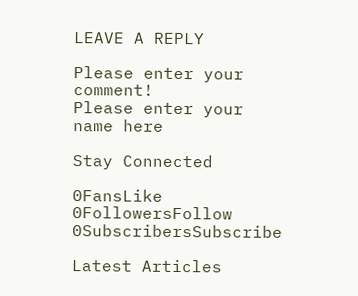LEAVE A REPLY

Please enter your comment!
Please enter your name here

Stay Connected

0FansLike
0FollowersFollow
0SubscribersSubscribe

Latest Articles